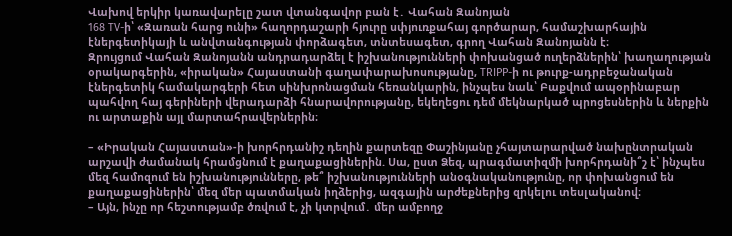Վախով երկիր կառավարելը շատ վտանգավոր բան է․ Վահան Զանոյան
168 TV-ի՝ «Զառան հարց ունի» հաղորդաշարի հյուրը սփյուռքահայ գործարար, համաշխարհային էներգետիկայի և անվտանգության փորձագետ, տնտեսագետ, գրող Վահան Զանոյանն է։
Զրույցում Վահան Զանոյանն անդրադարձել է իշխանությունների փոխանցած ուղերձներին՝ խաղաղության օրակարգերին, «իրական» Հայաստանի գաղափարախոսությանը, TRIPP-ի ու թուրք-ադրբեջանական էներգետիկ համակարգերի հետ սինխրոնացման հեռանկարին, ինչպես նաև՝ Բաքվում ապօրինաբար պահվող հայ գերիների վերադարձի հնարավորությանը, եկեղեցու դեմ մեկնարկած պրոցեսներին և ներքին ու արտաքին այլ մարտահրավերներին։

– «Իրական Հայաստան»-ի խորհրդանիշ դեղին քարտեզը Փաշինյանը չհայտարարված նախընտրական արշավի ժամանակ հրամցնում է քաղաքացիներին. Սա, ըստ Ձեզ, պրագմատիզմի խորհրդանի՞շ է՝ ինչպես մեզ համոզում են իշխանությունները, թե՞ իշխանությունների անօգնականությունը, որ փոխանցում են քաղաքացիներին՝ մեզ մեր պատմական իղձերից, ազգային արժեքներից զրկելու տեսլականով։
– Այն, ինչը որ հեշտությամբ ծռվում է, չի կտրվում․ մեր ամբողջ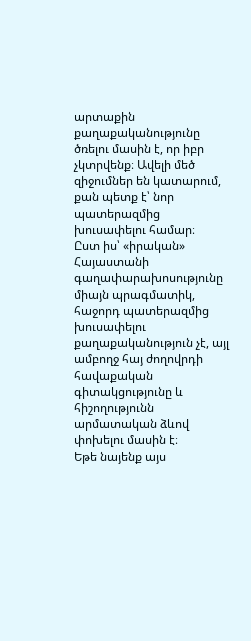արտաքին քաղաքականությունը ծռելու մասին է, որ իբր չկտրվենք։ Ավելի մեծ զիջումներ են կատարում, քան պետք է՝ նոր պատերազմից խուսափելու համար։
Ըստ իս՝ «իրական» Հայաստանի գաղափարախոսությունը միայն պրագմատիկ, հաջորդ պատերազմից խուսափելու քաղաքականություն չէ, այլ ամբողջ հայ ժողովրդի հավաքական գիտակցությունը և հիշողությունն արմատական ձևով փոխելու մասին է։
Եթե նայենք այս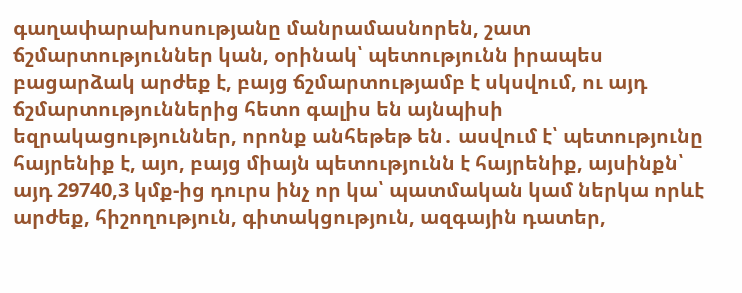գաղափարախոսությանը մանրամասնորեն, շատ ճշմարտություններ կան, օրինակ՝ պետությունն իրապես բացարձակ արժեք է, բայց ճշմարտությամբ է սկսվում, ու այդ ճշմարտություններից հետո գալիս են այնպիսի եզրակացություններ, որոնք անհեթեթ են․ ասվում է՝ պետությունը հայրենիք է, այո, բայց միայն պետությունն է հայրենիք, այսինքն՝ այդ 29740,3 կմք-ից դուրս ինչ որ կա՝ պատմական կամ ներկա որևէ արժեք, հիշողություն, գիտակցություն, ազգային դատեր,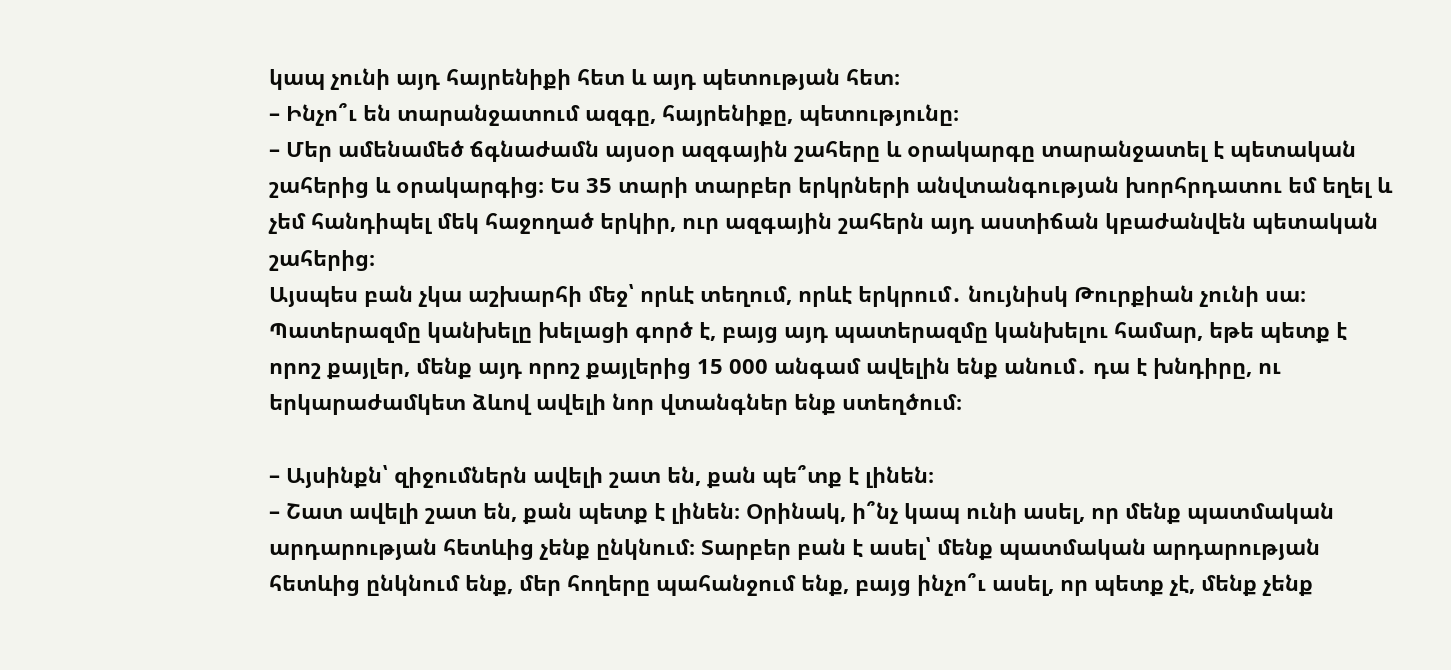կապ չունի այդ հայրենիքի հետ և այդ պետության հետ։
– Ինչո՞ւ են տարանջատում ազգը, հայրենիքը, պետությունը։
– Մեր ամենամեծ ճգնաժամն այսօր ազգային շահերը և օրակարգը տարանջատել է պետական շահերից և օրակարգից։ Ես 35 տարի տարբեր երկրների անվտանգության խորհրդատու եմ եղել և չեմ հանդիպել մեկ հաջողած երկիր, ուր ազգային շահերն այդ աստիճան կբաժանվեն պետական շահերից։
Այսպես բան չկա աշխարհի մեջ՝ որևէ տեղում, որևէ երկրում․ նույնիսկ Թուրքիան չունի սա։
Պատերազմը կանխելը խելացի գործ է, բայց այդ պատերազմը կանխելու համար, եթե պետք է որոշ քայլեր, մենք այդ որոշ քայլերից 15 000 անգամ ավելին ենք անում․ դա է խնդիրը, ու երկարաժամկետ ձևով ավելի նոր վտանգներ ենք ստեղծում։

– Այսինքն՝ զիջումներն ավելի շատ են, քան պե՞տք է լինեն։
– Շատ ավելի շատ են, քան պետք է լինեն։ Օրինակ, ի՞նչ կապ ունի ասել, որ մենք պատմական արդարության հետևից չենք ընկնում։ Տարբեր բան է ասել՝ մենք պատմական արդարության հետևից ընկնում ենք, մեր հողերը պահանջում ենք, բայց ինչո՞ւ ասել, որ պետք չէ, մենք չենք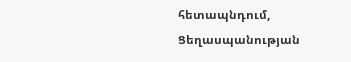հետապնդում, Ցեղասպանության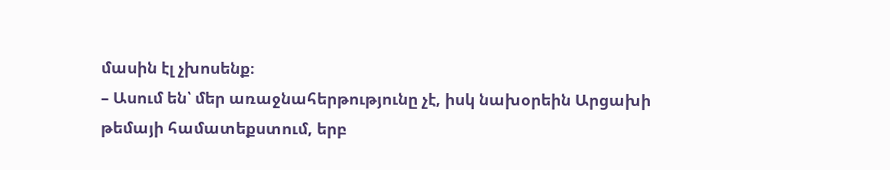մասին էլ չխոսենք։
– Ասում են՝ մեր առաջնահերթությունը չէ, իսկ նախօրեին Արցախի թեմայի համատեքստում, երբ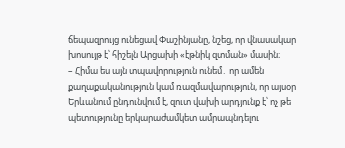ճեպազրույց ունեցավ Փաշինյանը, նշեց, որ վնասակար խոսույթ է՝ հիշելն Արցախի «էթնիկ զտման» մասին։
– Հիմա ես այն տպավորություն ունեմ․ որ ամեն քաղաքականություն կամ ռազմավարություն, որ այսօր Երևանում ընդունվում է, զուտ վախի արդյունք է՝ ոչ թե պետությունը երկարաժամկետ ամրապնդելու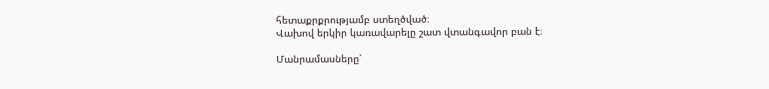հետաքրքրությամբ ստեղծված։
Վախով երկիր կառավարելը շատ վտանգավոր բան է։

Մանրամասները՝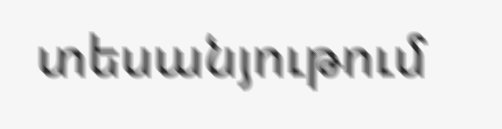տեսանյութում